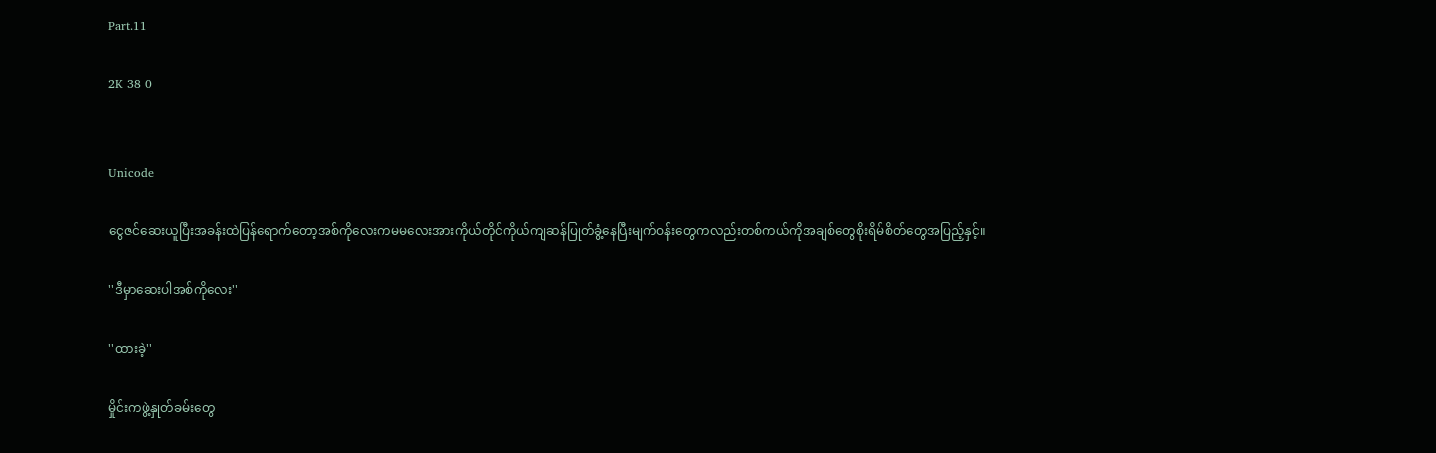Part.11

2K 38 0


Unicode

ငွေဇင်ဆေးယူပြီးအခန်းထဲပြန်ရောက်တော့အစ်ကိုလေးကမမလေးအားကိုယ်တိုင်ကိုယ်ကျဆန်ပြုတ်ခွံ့နေပြီးမျက်ဝန်းတွေကလည်းတစ်ကယ်ကိုအချစ်တွေစိုးရိမ်စိတ်တွေအပြည့်နှင့်။

''ဒီမှာဆေးပါအစ်ကိုလေး''

''ထားခဲ့''

မှိုင်းကဖွဲ့နှုတ်ခမ်းတွေ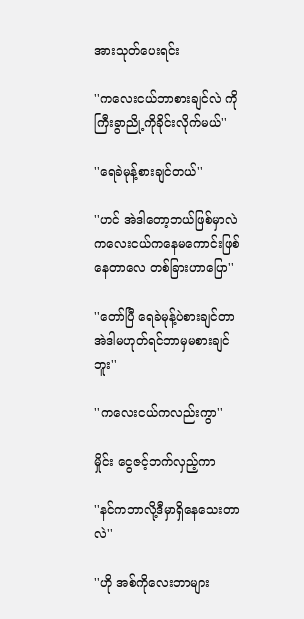အားသုတ်ပေးရင်း

''ကလေးငယ်ဘာစားချင်လဲ ကိုကြီးခွာညို့ကိုခိုင်းလိုက်မယ်''

''ရေခဲမုန့်စားချင်တယ်''

''ဟင် အဲဒါတော့ဘယ်ဖြစ်မှာလဲ ကလေးငယ်ကနေမကောင်းဖြစ်နေတာလေ တစ်ခြားဟာပြော''

''တော်ပြီ ရေခဲမုန့်ပဲစားချင်တာ အဲဒါမဟုတ်ရင်ဘာမှမစားချင်ဘူး''

''ကလေးငယ်ကလည်းကွာ''

မှိုင်း ငွေဇင့်ဘက်လှည့်ကာ

''နင်ကဘာလို့ဒီမှာရှိနေသေးတာလဲ''

''ဟို အစ်ကိုလေးဘာများ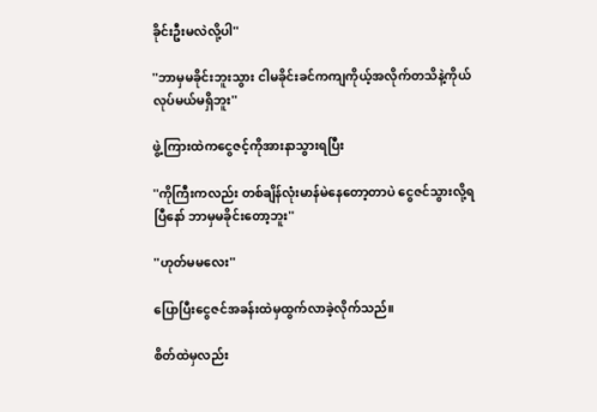ခိုင်းဦးမလဲလို့ပါ''

''ဘာမှမခိုင်းဘူးသွား ငါမခိုင်းခင်ကကျကိုယ့်အလိုက်တသိနဲ့ကိုယ်လုပ်မယ်မရှိဘူး''

ဖွဲ့ ကြားထဲကငွေဇင့်ကိုအားနာသွားရပြီး

''ကိုကြီးကလည်း တစ်ချိန်လုံးမာန်မဲနေတော့တာပဲ ငွေဇင်သွားလို့ရပြီနော် ဘာမှမခိုင်းတော့ဘူး''

''ဟုတ်မမလေး''

ပြောပြီးငွေဇင်အခန်းထဲမှထွက်လာခဲ့လိုက်သည်။

စိတ်ထဲမှလည်း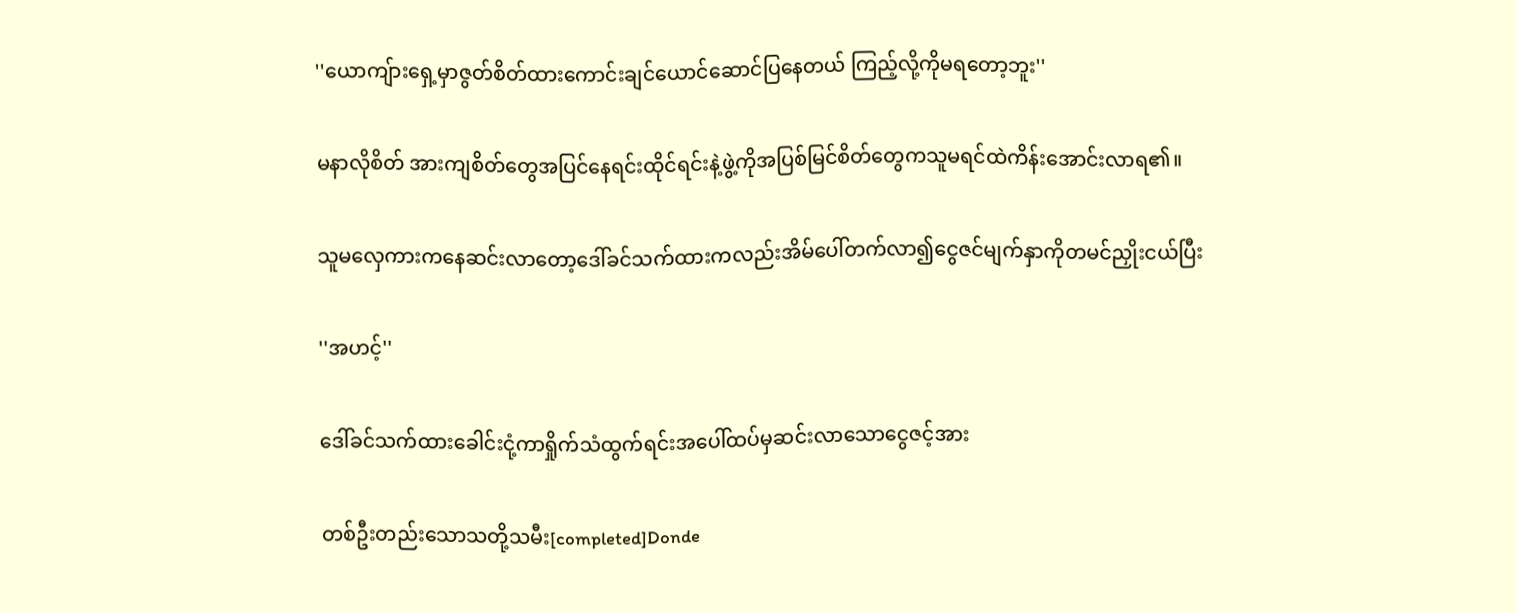''ယောကျ်ားရှေ့မှာဇွတ်စိတ်ထားကောင်းချင်ယောင်ဆောင်ပြနေတယ် ကြည့်လို့ကိုမရတော့ဘူး''

မနာလိုစိတ် အားကျစိတ်တွေအပြင်နေရင်းထိုင်ရင်းနဲ့ဖွဲ့ကိုအပြစ်မြင်စိတ်တွေကသူမရင်ထဲကိန်းအောင်းလာရ၏။

သူမလှေကားကနေဆင်းလာတော့ဒေါ်ခင်သက်ထားကလည်းအိမ်ပေါ်တက်လာ၍ငွေဇင်မျက်နှာကိုတမင်ညှိုးငယ်ပြီး

''အဟင့်''

ဒေါ်ခင်သက်ထားခေါင်းငုံ့ကာရှိုက်သံထွက်ရင်းအပေါ်ထပ်မှဆင်းလာသောငွေဇင့်အား

တစ်ဦးတည်းသောသတို့သမီး[completed]Donde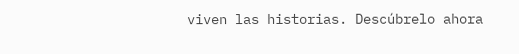viven las historias. Descúbrelo ahora